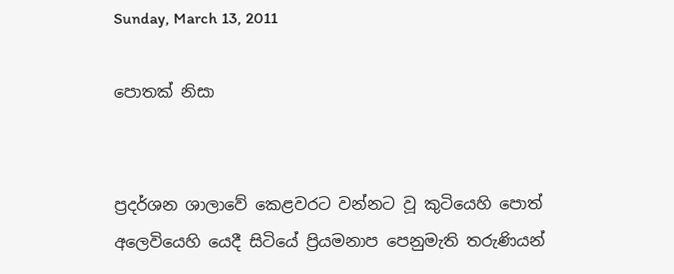Sunday, March 13, 2011

පොතක් නිසා


ප්‍රදර්ශන ශාලාවේ කෙළවරට වන්නට වූ කුටියෙහි පොත් අලෙවියෙහි යෙදී සිටියේ ප්‍රියමනාප පෙනුමැති තරුණියන්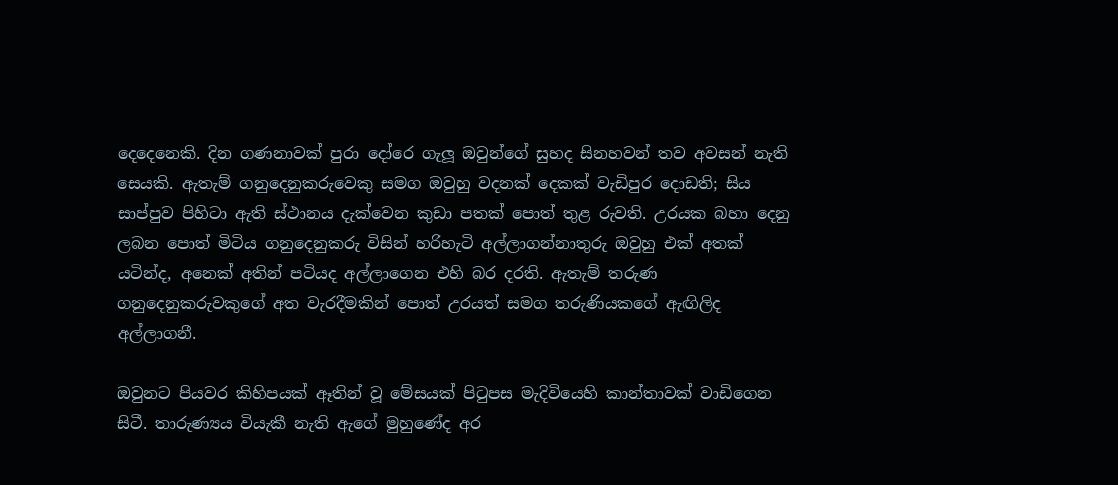දෙදෙනෙකි. දින ගණනාවක් පුරා දෝරෙ ගැලූ ඔවුන්ගේ සුහද සිනහවන් තව අවසන් නැති සෙයකි. ඇතැම් ගනුදෙනුකරුවෙකු සමග ඔවුහු වදනක් දෙකක් වැඩිපුර දොඩති; සිය සාප්පුව පිහිටා ඇති ස්ථානය දැක්වෙන කුඩා පතක් පොත් තුළ රුවති. උරයක බහා දෙනු ලබන පොත් මිටිය ගනුදෙනුකරු විසින් හරිහැටි අල්ලාගන්නාතුරු ඔවුහු එක් අතක් යටින්ද, අනෙක් අතින් පටියද අල්ලාගෙන එහි බර දරති. ඇතැම් තරුණ ගනුදෙනුකරුවකුගේ අත වැරදීමකින් පොත් උරයත් සමග තරුණියකගේ ඇඟිලිද අල්ලාගනී.

ඔවුනට පියවර කිහිපයක් ඈතින් වූ මේසයක් පිටුපස මැදිවියෙහි කාන්තාවක් වාඩිගෙන සිටී. තාරුණ්‍යය වියැකී නැති ඇගේ මුහුණේද අර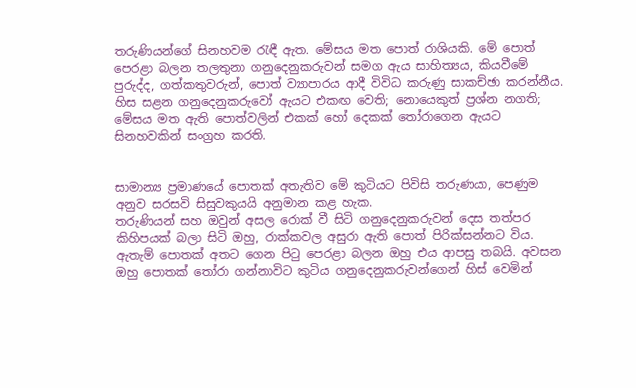තරුණියන්ගේ සිනහවම රැඳී ඇත. මේසය මත පොත් රාශියකි. මේ පොත් පෙරළා බලන තලතුනා ගනුදෙනුකරුවන් සමග ඇය සාහිත්‍යය, කියවීමේ පුරුද්ද, ගත්කතුවරුන්, පොත් ව්‍යාපාරය ආදී විවිධ කරුණු සාකච්ඡා කරන්නීය. හිස සළන ගනුදෙනුකරුවෝ ඇයට එකඟ වෙති; නොයෙකුත් ප්‍රශ්න නගති; මේසය මත ඇති පොත්වලින් එකක් හෝ දෙකක් තෝරාගෙන ඇයට සිනහවකින් සංග්‍රහ කරති.


සාමාන්‍ය ප්‍රමාණයේ පොතක් අතැතිව මේ කුටියට පිවිසි තරුණයා, පෙණුම අනුව සරසවි සිසුවකුයයි අනුමාන කළ හැක.
තරුණියන් සහ ඔවුන් අසල රොක් වී සිටි ගනුදෙනුකරුවන් දෙස තත්පර කිහිපයක් බලා සිටි ඔහු, රාක්කවල අසුරා ඇති පොත් පිරික්සන්නට විය. ඇතැම් පොතක් අතට ගෙන පිටු පෙරළා බලන ඔහු එය ආපසු තබයි. අවසන ඔහු පොතක් තෝරා ගන්නාවිට කුටිය ගනුදෙනුකරුවන්ගෙන් හිස් වෙමින්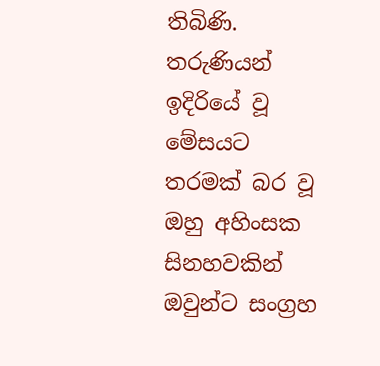තිබිණි. තරුණියන් ඉදිරියේ වූ මේසයට තරමක් බර වූ ඔහු අහිංසක සිනහවකින් ඔවුන්ට සංග්‍රහ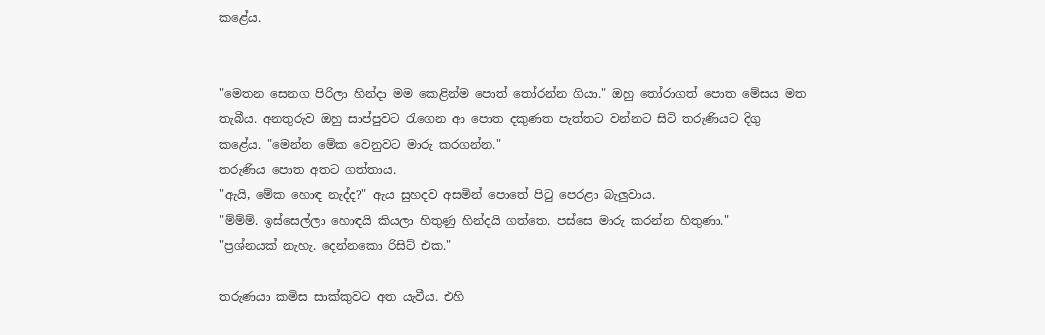කළේය.


"මෙතන සෙනග පිරිලා හින්දා මම කෙළින්ම පොත් තෝරන්න ගියා." ඔහු තෝරාගත් පොත මේසය මත තැබීය. අනතුරුව ඔහු සාප්පුවට රැගෙන ආ පොත දකුණත පැත්තට වන්නට සිටි තරුණියට දිගු කළේය. "මෙන්න මේක වෙනුවට මාරු කරගන්න."
තරුණිය පොත අතට ගත්තාය.
"ඇයි, මේක හොඳ නැද්ද?" ඇය සුහදව අසමින් පොතේ පිටු පෙරළා බැලුවාය.
"ම්ම්ම්. ඉස්සෙල්ලා හොඳයි කියලා හිතුණු හින්දයි ගත්තෙ. පස්සෙ මාරු කරන්න හිතුණා."
"ප්‍රශ්නයක් නැහැ. දෙන්නකො රිසිට් එක."

තරුණයා කමිස සාක්කුවට අත යැවීය. එහි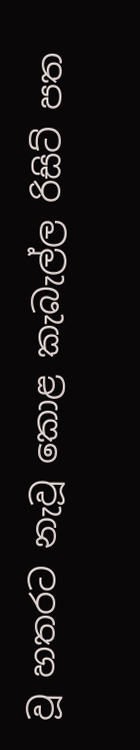වූ හතරට නැවූ කොළ කැබැල්ල රිසිට් පත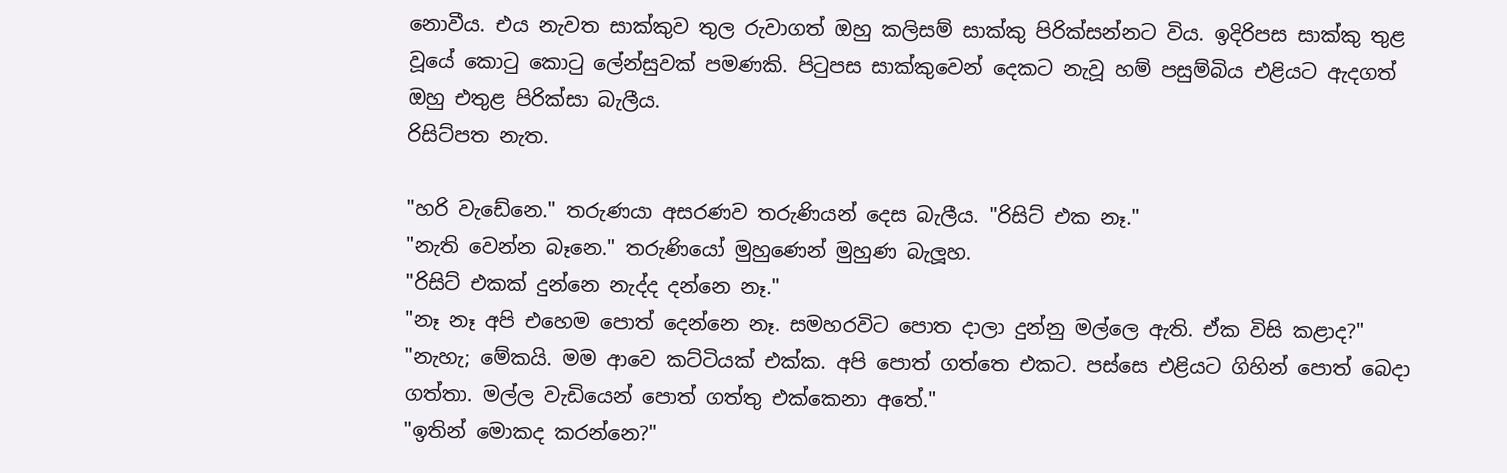නොවීය. එය නැවත සාක්කුව තුල රුවාගත් ඔහු කලිසම් සාක්කු පිරික්සන්නට විය. ඉදිරිපස සාක්කු තුළ වූයේ කොටු කොටු ලේන්සුවක් පමණකි. පිටුපස සාක්කුවෙන් දෙකට නැවූ හම් පසුම්බිය එළියට ඇදගත් ඔහු එතුළ පිරික්සා බැලීය.
රිසිට්පත නැත.

"හරි වැඩේනෙ." තරුණයා අසරණව තරුණියන් දෙස බැලීය. "රිසිට් එක නෑ."
"නැති වෙන්න බෑනෙ." තරුණියෝ මුහුණෙන් මුහුණ බැලූහ.
"රිසිට් එකක් දුන්නෙ නැද්ද දන්නෙ නෑ."
"නෑ නෑ අපි එහෙම පොත් දෙන්නෙ නෑ. සමහරවිට පොත දාලා දුන්නු මල්ලෙ ඇති. ඒක විසි කළාද?"
"නැහැ; මේකයි. මම ආවෙ කට්ටියක් එක්ක. අපි පොත් ගත්තෙ එකට. පස්සෙ එළියට ගිහින් පොත් බෙදා ගත්තා. මල්ල වැඩියෙන් පොත් ගත්තු එක්කෙනා අතේ."
"ඉතින් මොකද කරන්නෙ?"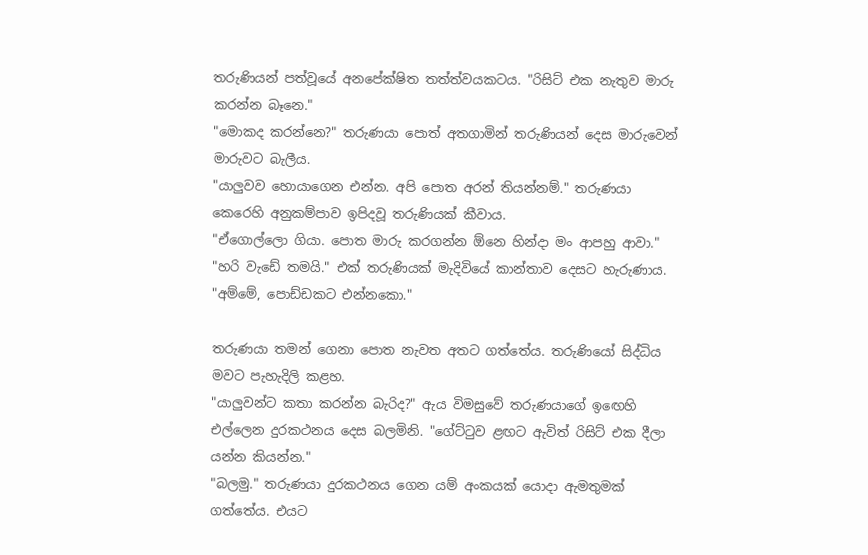තරුණියන් පත්වූයේ අනපේක්ෂිත තත්ත්වයකටය. "රිසිට් එක නැතුව මාරු කරන්න බෑනෙ."
"මොකද කරන්නෙ?" තරුණයා පොත් අතගාමින් තරුණියන් දෙස මාරුවෙන් මාරුවට බැලීය.
"යාලුවව හොයාගෙන එන්න. අපි පොත අරන් තියන්නම්." තරුණයා කෙරෙහි අනුකම්පාව ඉපිදවූ තරුණියක් කීවාය.
"ඒගොල්ලො ගියා. පොත මාරු කරගන්න ඕනෙ හින්දා මං ආපහු ආවා."
"හරි වැඩේ තමයි." එක් තරුණියක් මැදිවියේ කාන්තාව දෙසට හැරුණාය. "අම්මේ, පොඩ්ඩකට එන්නකො."

තරුණයා තමන් ගෙනා පොත නැවත අතට ගත්තේය. තරුණියෝ සිද්ධිය මවට පැහැදිලි කළහ.
"යාලුවන්ට කතා කරන්න බැරිද?" ඇය විමසුවේ තරුණයාගේ ඉඟෙහි එල්ලෙන දුරකථනය දෙස බලමිනි. "ගේට්ටුව ළඟට ඇවිත් රිසිට් එක දීලා යන්න කියන්න."
"බලමු." තරුණයා දුරකථනය ගෙන යම් අංකයක් යොදා ඇමතුමක් ගත්තේය. එයට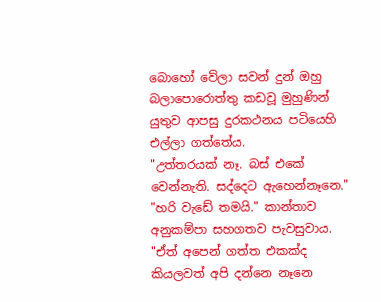බොහෝ වේලා සවන් දුන් ඔහු බලාපොරොත්තු කඩවූ මුහුණින් යුතුව ආපසු දුරකථනය පටියෙහි එල්ලා ගත්තේය.
"උත්තරයක් නෑ. බස් එකේ වෙන්නැති. සද්දෙට ඇහෙන්නෑනෙ."
"හරි වැඩේ තමයි." කාන්තාව අනුකම්පා සහගතව පැවසුවාය. "ඒත් අපෙන් ගත්ත එකක්ද කියලවත් අපි දන්නෙ නෑනෙ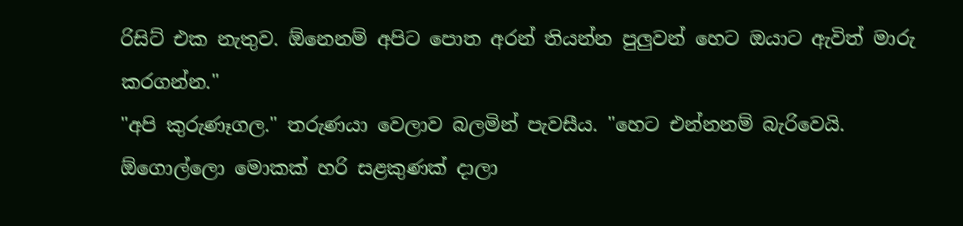රිසිට් එක නැතුව. ඕනෙනම් අපිට පොත අරන් තියන්න පුලුවන් හෙට ඔයාට ඇවිත් මාරු කරගන්න."
"අපි කුරුණෑගල." තරුණයා වෙලාව බලමින් පැවසීය. "හෙට එන්නනම් බැරිවෙයි. ඕගොල්ලො මොකක් හරි සළකුණක් දාලා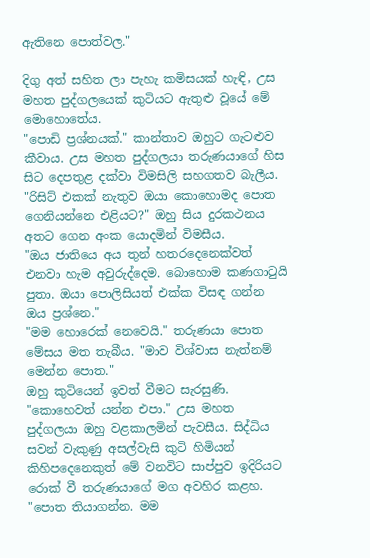ඇතිනෙ පොත්වල."

දිගු අත් සහිත ලා පැහැ කමිසයක් හැඳි, උස මහත පුද්ගලයෙක් කුටියට ඇතුළු වූයේ මේ මොහොතේය.
"පොඩි ප්‍රශ්නයක්." කාන්තාව ඔහුට ගැටළුව කීවාය. උස මහත පුද්ගලයා තරුණයාගේ හිස සිට දෙපතුළ දක්වා විමසිලි සහගතව බැලීය.
"රිසිට් එකක් නැතුව ඔයා කොහොමද පොත ගෙනියන්නෙ එළියට?" ඔහු සිය දුරකථනය අතට ගෙන අංක යොදමින් විමසීය.
"ඔය ජාතියෙ අය තුන් හතරදෙනෙක්වත් එනවා හැම අවුරුද්දෙම. බොහොම කණගාටුයි පුතා. ඔයා පොලිසියත් එක්ක විසඳ ගන්න ඔය ප්‍රශ්නෙ."
"මම හොරෙක් නෙවෙයි." තරුණයා පොත මේසය මත තැබීය. "මාව විශ්වාස නැත්නම් මෙන්න පොත."
ඔහු කුටියෙන් ඉවත් වීමට සැරසුණි.
"කොහෙවත් යන්න එපා." උස මහත පුද්ගලයා ඔහු වළකාලමින් පැවසීය. සිද්ධිය සවන් වැකුණු අසල්වැසි කුටි හිමියන් කිහිපදෙනෙකුත් මේ වනවිට සාප්පුව ඉදිරියට රොක් වී තරුණයාගේ මග අවහිර කළහ.
"පොත තියාගන්න. මම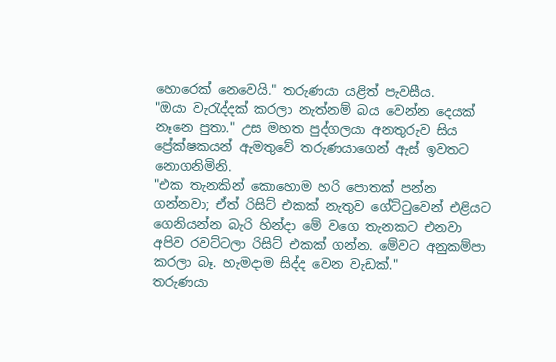හොරෙක් නෙවෙයි." තරුණයා යළිත් පැවසීය.
"ඔයා වැරැද්දක් කරලා නැත්නම් බය වෙන්න දෙයක් නෑනෙ පුතා." උස මහත පුද්ගලයා අනතුරුව සිය ප්‍රේක්ෂකයන් ඇමතුවේ තරුණයාගෙන් ඇස් ඉවතට නොගනිමිනි.
"එක තැනකින් කොහොම හරි පොතක් පන්න ගන්නවා; ඒත් රිසිට් එකක් නැතුව ගේට්ටුවෙන් එළියට ගෙනියන්න බැරි හින්දා මේ වගෙ තැනකට එනවා අපිව රවට්ටලා රිසිට් එකක් ගන්න. මේවට අනුකම්පා කරලා බෑ. හැමදාම සිද්ද වෙන වැඩක්."
තරුණයා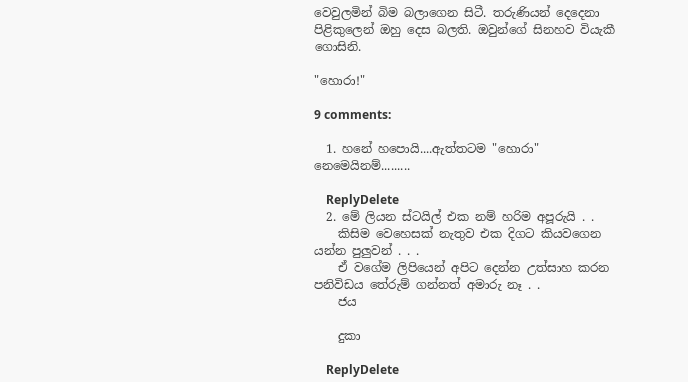වෙවුලමින් බිම බලාගෙන සිටී. තරුණියන් දෙදෙනා පිළිකුලෙන් ඔහු දෙස බලති. ඔවුන්ගේ සිනහව වියැකී ගොසිනි.

"හොරා!"

9 comments:

  1. හනේ හපොයි....ඇත්තටම "හොරා" නෙමෙයිනම්.........

    ReplyDelete
  2. මේ ලියන ස්ටයිල් එක නම් හරිම අපූරුයි . .
    කිසිම වෙහෙසක් නැතුව එක දිගට කියවගෙන යන්න පුලුවන් . . .
    ඒ වගේම ලිපියෙන් අපිට දෙන්න උත්සාහ කරන පනිවිඩය තේරුම් ගන්නත් අමාරු නෑ . .
    ජය

    දුකා

    ReplyDelete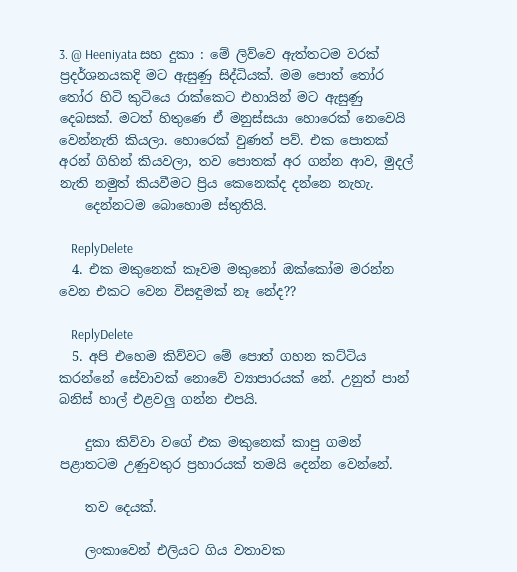3. @ Heeniyata සහ දුකා : මේ ලිව්වෙ ඇත්තටම වරක් ප්‍රදර්ශනයකදි මට ඇසුණු සිද්ධියක්. මම පොත් තෝර තෝර හිටි කුටියෙ රාක්කෙට එහායින් මට ඇසුණු දෙබසක්. මටත් හිතුණෙ ඒ මනුස්සයා හොරෙක් නෙවෙයි වෙන්නැති කියලා. හොරෙක් වුණත් පව්. එක පොතක් අරන් ගිහින් කියවලා, තව පොතක් අර ගන්න ආව, මුදල් නැති නමුත් කියවීමට ප්‍රිය කෙනෙක්ද දන්නෙ නැහැ.
    දෙන්නටම බොහොම ස්තුතියි.

    ReplyDelete
  4. එක මකුනෙක් කෑවම මකුනෝ ඔක්කෝම මරන්න වෙන එකට වෙන විසඳුමක් නෑ නේද??

    ReplyDelete
  5. අපි එහෙම කිව්වට මේ පොත් ගහන කට්ටිය කරන්නේ සේවාවක් නොවේ ව්‍යාපාරයක් නේ. උනුත් පාන් බනිස් හාල් එළවලු ගන්න එපයි.

    දුකා කිව්වා වගේ එක මකුනෙක් කාපු ගමන් පළාතටම උණුවතුර ප්‍රහාරයක් තමයි දෙන්න වෙන්නේ.

    තව දෙයක්.

    ලංකාවෙන් එලියට ගිය වතාවක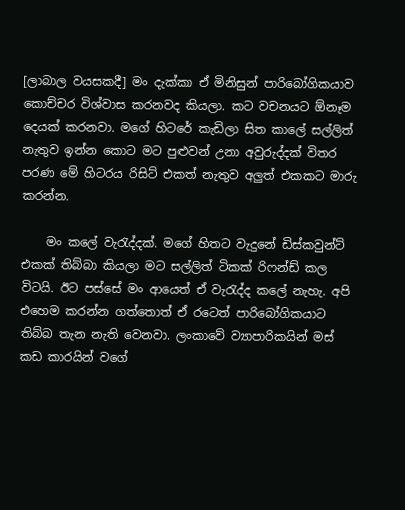[ලාබාල වයසකදී] මං දැක්කා ඒ මිනිසුන් පාරිබෝගිකයාව කොච්චර විශ්වාස කරනවද කියලා. කට වචනයට ඕනෑම දෙයක් කරනවා. මගේ හිටරේ කැඩිලා සිත කාලේ සල්ලිත් නැතුව ඉන්න කොට මට පුළුවන් උනා අවුරුද්දක් විතර පරණ මේ හිටරය රිසිට් එකත් නැතුව අලුත් එකකට මාරු කරන්න.

    මං කලේ වැරැද්දක්‌. මගේ හිතට වැදුනේ ඩිස්කවුන්ට් එකක් තිබ්බා කියලා මට සල්ලිත් ටිකක් රිෆන්ඩ් කල විටයි. ඊට පස්සේ මං ආයෙත් ඒ වැරැද්ද කලේ නැහැ. අපි එහෙම කරන්න ගත්තොත් ඒ රටෙත් පාරිබෝගිකයාට තිබ්බ තැන නැති වෙනවා. ලංකාවේ ව්‍යාපාරිකයින් මස් කඩ කාරයින් වගේ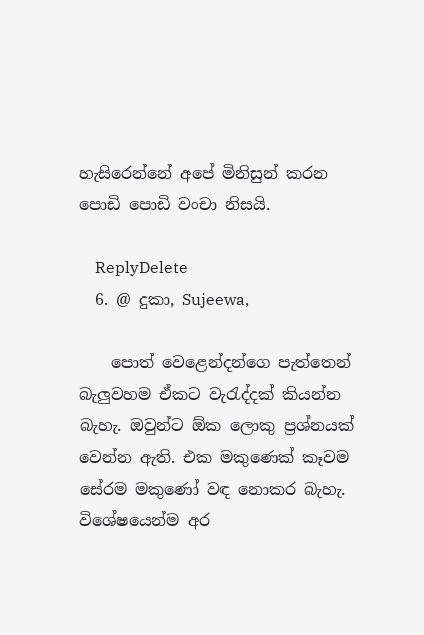හැසිරෙන්නේ අපේ මිනිසුන් කරන පොඩි පොඩි වංචා නිසයි.

    ReplyDelete
  6. @ දුකා, Sujeewa,

    පොත් වෙළෙන්දන්ගෙ පැත්තෙන් බැලුවහම ඒකට වැරැද්දක් කියන්න බැහැ. ඔවුන්ට ඕක ලොකු ප්‍රශ්නයක් වෙන්න ඇති. එක මකුණෙක් කෑවම සේරම මකුණෝ වඳ නොකර බැහැ. විශේෂයෙන්ම අර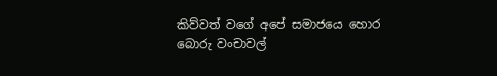කිව්වත් වගේ අපේ සමාජයෙ හොර බොරු වංචාවල්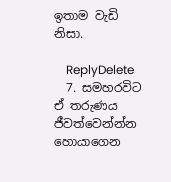ඉතාම වැඩි නිසා.

    ReplyDelete
  7. සමහරවිට ඒ තරුණය ජීවත්වෙන්න්න හොයාගෙන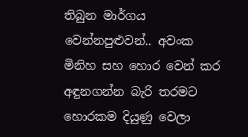තිබුන මාර්ගය වෙන්නපුළුවන්.. අවංක මිනිහ සහ හොර වෙන් කර අඳුනගන්න බැරි තරමට හොරකම දියුණු වෙලා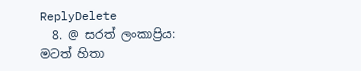ReplyDelete
  8. @ සරත් ලංකාප්‍රිය: මටත් හිතා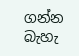ගන්න බැහැ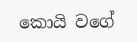කොයි වගේ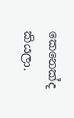කෙනෙක්ද කියලා.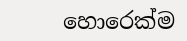හොරෙක්ම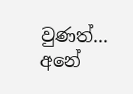වුණත්... අනේ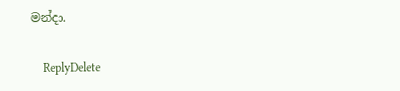මන්දා.

    ReplyDelete